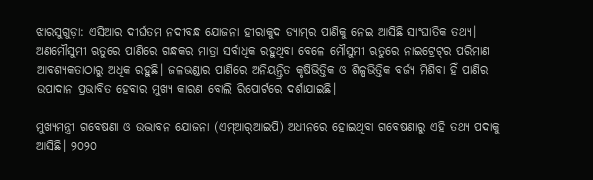ଝାରସୁଗୁଡ଼ା: ଏସିଆର ଦୀର୍ଘତମ ନଦୀବନ୍ଧ ଯୋଜନା ହୀରାକୁଦ ଡ୍ୟାମ୍‌ର ପାଣିକୁ ନେଇ ଆସିଛି ସାଂଘାତିକ ତଥ୍ୟ। ଅଣମୌସୁମୀ ଋତୁରେ ପାଣିରେ ଗନ୍ଧକର ମାତ୍ରା ସର୍ବାଧିକ ରହୁଥିବା ବେଳେ ମୌସୁମୀ ଋତୁରେ ନାଇଟ୍ରେଟ୍‌ର ପରିମାଣ ଆବଶ୍ୟକତାଠାରୁ ଅଧିକ ରହୁଛି। ଜଳଭଣ୍ଡାର ପାଣିରେ ଅନିୟନ୍ତ୍ରିତ କୃଷିଭିତ୍ତିକ ଓ ଶିଳ୍ପଭିତ୍ତିକ ବର୍ଜ୍ୟ ମିଶିବା ହିଁ ପାଣିର ଉପାଦାନ ପ୍ରଭାବିତ ହେବାର ମୁଖ୍ୟ କାରଣ ବୋଲି ରିପୋର୍ଟରେ ଦର୍ଶାଯାଇଛି।

ମୁଖ୍ୟମନ୍ତ୍ରୀ ଗବେଷଣା ଓ ଉଦ୍ଭାବନ ଯୋଜନା (ଏମ୍‌ଆର୍‌ଆଇପି) ଅଧୀନରେ ହୋଇଥିବା ଗବେଷଣାରୁ ଏହି ତଥ୍ୟ ପଦାକୁ ଆସିଛି। ୨୦୨୦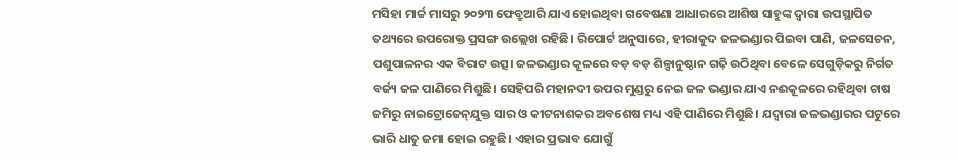ମସିହା ମାର୍ଚ୍ଚ ମାସରୁ ୨୦୨୩ ଫେବ୍ରୁଆରି ଯାଏ ହୋଇଥିବା ଗବେ‌ଷଣା ଆଧାରରେ ଆଶିଷ ସାହୁଙ୍କ ଦ୍ବାରା ଉପସ୍ଥାପିତ ତଥ୍ୟରେ ଉପରୋକ୍ତ ପ୍ରସଙ୍ଗ ଉଲ୍ଲେଖ ରହିଛି। ରିପୋର୍ଟ ଅନୁସାରେ, ହୀରାକୁଦ ଜଳଭଣ୍ଡାର ପିଇବା ପାଣି, ଜଳସେଚନ, ପଶୁପାଳନର ଏକ ବିରାଟ ଉତ୍ସ। ଜଳଭଣ୍ଡାର କୂଳରେ ବଡ଼ ବଡ଼ ଶିଳ୍ପାନୁଷ୍ଠାନ ଗଢ଼ି ଉଠିଥିବା ବେଳେ ସେଗୁଡ଼ିକରୁ ନିର୍ଗତ ବର୍ଜ୍ୟ ଜଳ ପାଣିରେ ମିଶୁଛି। ସେହିପରି ମହାନଦୀ ଉପର ମୁଣ୍ଡରୁ ନେଇ ଜଳ ଭଣ୍ଡାର ଯାଏ ନଈକୂଳରେ ରହିଥିବା ଚାଷ ଜମିରୁ ନାଇଟ୍ରୋଜେନ୍‌ଯୁକ୍ତ ସାର ଓ କୀଟନାଶକର ଅବଶେଷ ମଧ୍ୟ ଏହି ପାଣିରେ ମିଶୁଛି। ଯଦ୍ବାରା ଜଳଭଣ୍ଡାରର ପଟୁରେ ଭାରି ଧାତୁ ଜମା ହୋଇ ରହୁଛି। ଏହାର ପ୍ରଭାବ ଯୋଗୁଁ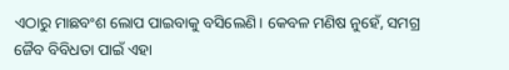ଏଠାରୁ ମାଛବଂଶ ଲୋପ ପାଇବାକୁ ବସିଲେଣି। କେବଳ ମଣିଷ ନୁହେଁ, ସମଗ୍ର ଜୈବ ବିବିଧତା ପାଇଁ ଏହା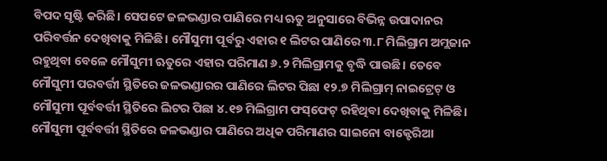ବିପଦ ସୃଷ୍ଟି କରିଛି। ସେପଟେ ଜଳଭଣ୍ଡାର ପାଣିରେ ମଧ୍ୟ ଋତୁ ଅନୁସାରେ ବିଭିନ୍ନ ଉପାଦାନର ପରିବର୍ତ୍ତନ ଦେଖିବାକୁ ମିଳିଛି। ମୌସୁମୀ ପୂର୍ବରୁ ଏହାର ୧ ଲିଟର ପାଣିରେ ୩.୮ ମିଲିଗ୍ରାମ ଅମ୍ଲଜାନ ରହୁଥିବା ବେଳେ ମୌସୁମୀ ଋତୁରେ ଏହାର ପରିମାଣ ୬.୨ ମିଲିଗ୍ରାମକୁ ବୃଦ୍ଧି ପାଉଛି। ତେବେ ମୌସୁମୀ ପରବର୍ତ୍ତୀ ସ୍ଥିତିରେ ଜଳଭଣ୍ଡାରର ପାଣିରେ ଲିଟର ପିଛା ୧୨.୭ ମିଲିଗ୍ରାମ୍‌ ନାଇଟ୍ରେଟ୍‌ ଓ ମୌସୁମୀ ପୂର୍ବବର୍ତ୍ତୀ ସ୍ଥିତିରେ ଲିଟର ପିଛା‌ ୪.୧୭ ମିଲିଗ୍ରାମ ଫସ୍‌ଫେଟ୍‌ ରହିଥିବା ଦେଖିବାକୁ ମିଳିଛି। ମୌସୁମୀ ପୂର୍ବବର୍ତ୍ତୀ ସ୍ଥିତିରେ ଜଳଭଣ୍ଡାର ପାଣିରେ ଅଧିକ ପରିମାଣର ସାଇନୋ ବାକ୍ଟେରିଆ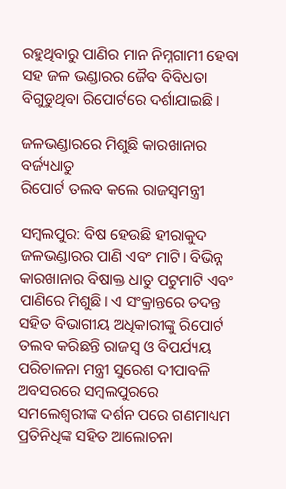ରହୁଥିବାରୁ ପାଣିର ମାନ ନିମ୍ନଗାମୀ ହେବା ସହ ଜଳ ଭଣ୍ଡାରର ଜୈବ ବିବିଧତା ବିଗୁଡୁଥିବା ରିପୋର୍ଟରେ ଦର୍ଶାଯାଇଛି।

ଜଳଭଣ୍ଡାରରେ ମିଶୁଛି କାରଖାନାର ବର୍ଜ୍ୟଧାତୁ
ରିପୋର୍ଟ ତଲବ କଲେ ରାଜସ୍ବମନ୍ତ୍ରୀ

ସମ୍ବଲପୁର: ବିଷ ହେଉଛି ହୀରାକୁଦ ଜଳଭଣ୍ଡାରର ପାଣି ଏବଂ ମାଟି। ବିଭିନ୍ନ କାରଖାନାର ବିଷାକ୍ତ ଧାତୁ ପଟୁମାଟି ଏବଂ ପାଣିରେ ମିଶୁଛି। ଏ ସଂକ୍ରାନ୍ତରେ ତଦନ୍ତ ସହିତ ବିଭାଗୀୟ ଅଧିକାରୀଙ୍କୁ ରିପୋର୍ଟ ତଲବ କରିଛନ୍ତି ରାଜସ୍ବ ଓ ବିପର୍ଯ୍ୟୟ ପରିଚାଳନା ମନ୍ତ୍ରୀ ସୁରେଶ ଦୀପାବଳି ଅବସରରେ ସମ୍ବଲପୁରରେ ସମଲେଶ୍ୱରୀଙ୍କ ଦର୍ଶନ ପରେ ଗଣମାଧ୍ୟମ ପ୍ରତିନିଧିଙ୍କ ସହିତ ଆଲୋଚନା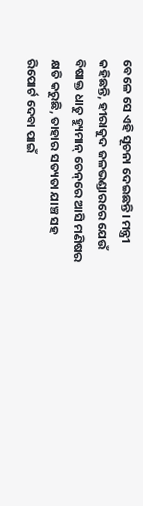ବେଳେ ସେ ଏହି ସୂଚନା ଦେଇଛନ୍ତି। ମନ୍ତ୍ରୀ କହିଛନ୍ତି, ହୀରାକୁଦ ଜଳଭଣ୍ଡାରରେ ଯେଉଁ ବିଷାକ୍ତ ଧାତୁ ହ୍ୟୁମାନ୍‌ ଚେନ୍‌ରେ ଆସି ମଣିଷର କ୍ଷତି କରୁଛି, ତାହାର ସତ୍ୟତା ଯାଞ୍ଚ ସହ ରିପୋର୍ଟ ଦେବା ପାଇଁ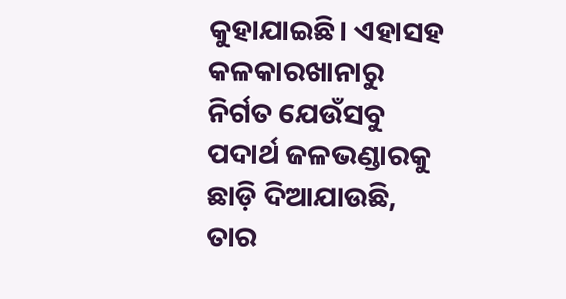କୁହାଯାଇଛି। ଏହାସହ କଳକାରଖାନାରୁ ନିର୍ଗତ ଯେଉଁସବୁ ପଦାର୍ଥ ଜଳଭଣ୍ଡାରକୁ ଛାଡ଼ି ଦିଆଯାଉଛି, ତାର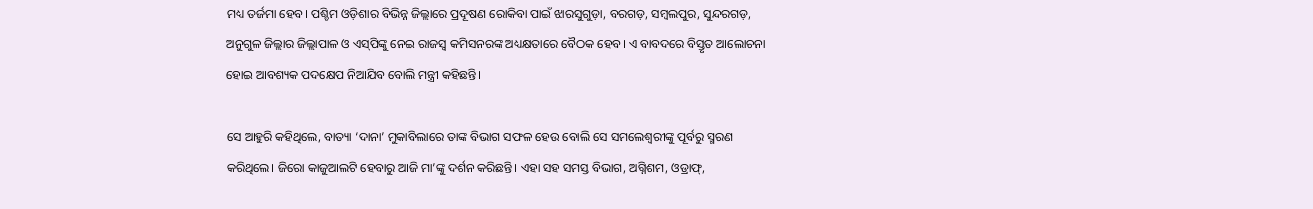ମଧ୍ୟ ତର୍ଜମା ହେବ। ପଶ୍ଚିମ ଓଡ଼ିଶାର ବିଭିନ୍ନ ଜିଲ୍ଲାରେ ପ୍ରଦୂଷଣ ରୋକିବା ପାଇଁ ଝାରସୁଗୁଡ଼ା, ବରଗଡ଼, ସମ୍ବଲପୁର, ସୁନ୍ଦରଗଡ଼, ଅନୁଗୁଳ ଜିଲ୍ଲାର ଜିଲ୍ଲାପାଳ ଓ ଏସ୍‌ପିଙ୍କୁ ନେଇ ରାଜସ୍ବ କମିସନରଙ୍କ ଅଧ୍ୟକ୍ଷତାରେ ବୈଠକ ହେବ। ଏ ବାବଦରେ ବିସ୍ତୃତ ଆଲୋଚନା ହୋଇ ଆବଶ୍ୟକ ପଦକ୍ଷେପ ନିଆଯିବ ବୋଲି ମନ୍ତ୍ରୀ କହିଛନ୍ତି।

ସେ ଆହୁରି କହିଥିଲେ, ବାତ୍ୟା ‘ଦାନା’ ମୁକାବିଲାରେ ତାଙ୍କ ବିଭାଗ ସଫଳ ହେଉ ବୋଲି ସେ ସମଲେଶ୍ୱରୀଙ୍କୁ ପୂର୍ବରୁ ସ୍ମରଣ କରିଥିଲେ। ଜିରୋ କାଜୁଆଲଟି ହେବାରୁ ଆଜି ମା’ଙ୍କୁ ଦର୍ଶନ କରିଛନ୍ତି। ଏହା ସହ ସମସ୍ତ ବିଭାଗ, ଅଗ୍ନିଶମ, ଓଡ୍ରାଫ୍‌,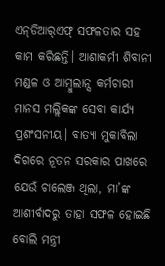ଏନ୍‌ଡିଆର୍‌ଏଫ୍‌ ସଫଳତାର ସହ କାମ କରିଛନ୍ତି। ଆଶାକର୍ମୀ ଶିବାନୀ ମଣ୍ଡଳ ଓ ଆମ୍ବୁଲାନ୍ସ କର୍ମଚାରୀ ମାନସ ମଲ୍ଲିକଙ୍କ ସେବା କାର୍ଯ୍ୟ ପ୍ରଶଂସନୀୟ। ବାତ୍ୟା ମୁକାବିଲା ଦିଗରେ ନୂତନ ସରକାର ପାଖରେ ଯେଉଁ ଚାଲେଞ୍ଜ ଥିଲା, ମା’ଙ୍କ ଆଶୀର୍ବାଦରୁ ତାହା ସଫଳ ହୋଇଛି ବୋଲି ମନ୍ତ୍ରୀ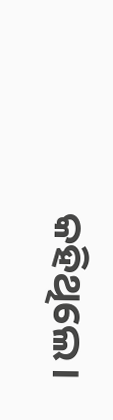କହିଥିଲେ।